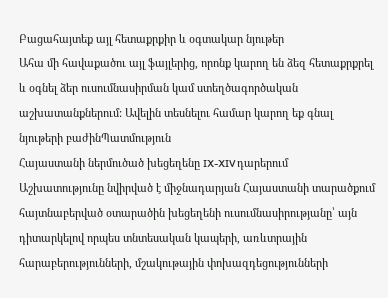Բացահայտեք այլ հետաքրքիր և օգտակար նյութեր
Ահա մի հավաքածու այլ ֆայլերից, որոնք կարող են ձեզ հետաքրքրել և օգնել ձեր ուսումնասիրման կամ ստեղծագործական աշխատանքներում: Ավելին տեսնելու համար կարող եք գնալ նյութերի բաժինՊատմություն
Հայաստանի ներմուծած խեցեղենը IX-XIV դարերում
Աշխատությունը նվիրված է միջնադարյան Հայաստանի տարածքում հայտնաբերված օտարածին խեցեղենի ուսումնասիրությանը՝ այն դիտարկելով որպես տնտեսական կապերի, առևտրային հարաբերությունների, մշակութային փոխազդեցությունների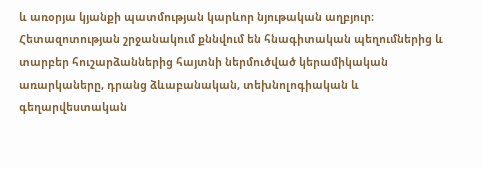և առօրյա կյանքի պատմության կարևոր նյութական աղբյուր։ Հետազոտության շրջանակում քննվում են հնագիտական պեղումներից և տարբեր հուշարձաններից հայտնի ներմուծված կերամիկական առարկաները, դրանց ձևաբանական, տեխնոլոգիական և գեղարվեստական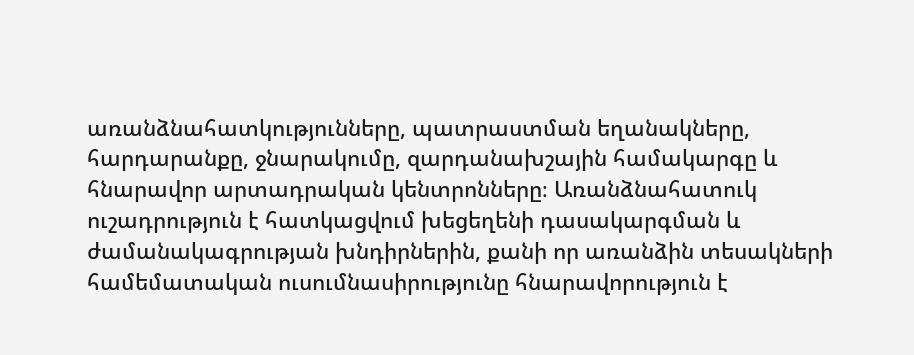առանձնահատկությունները, պատրաստման եղանակները, հարդարանքը, ջնարակումը, զարդանախշային համակարգը և հնարավոր արտադրական կենտրոնները։ Առանձնահատուկ ուշադրություն է հատկացվում խեցեղենի դասակարգման և ժամանակագրության խնդիրներին, քանի որ առանձին տեսակների համեմատական ուսումնասիրությունը հնարավորություն է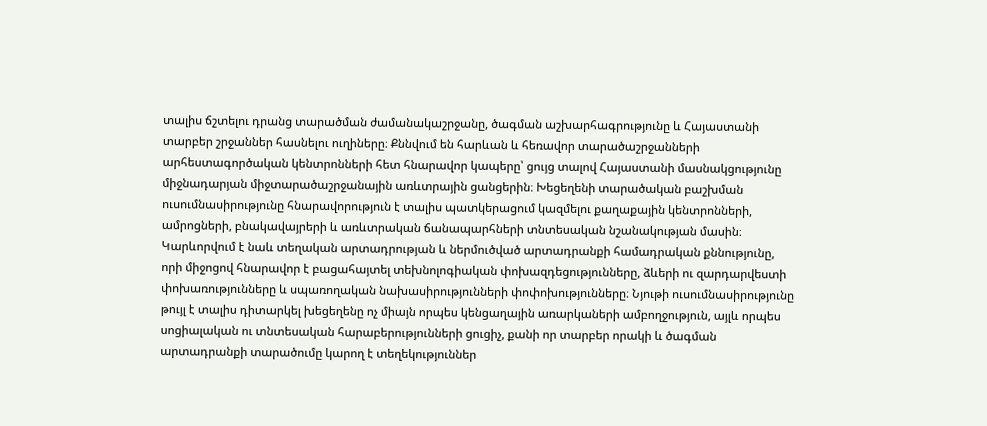տալիս ճշտելու դրանց տարածման ժամանակաշրջանը, ծագման աշխարհագրությունը և Հայաստանի տարբեր շրջաններ հասնելու ուղիները։ Քննվում են հարևան և հեռավոր տարածաշրջանների արհեստագործական կենտրոնների հետ հնարավոր կապերը՝ ցույց տալով Հայաստանի մասնակցությունը միջնադարյան միջտարածաշրջանային առևտրային ցանցերին։ Խեցեղենի տարածական բաշխման ուսումնասիրությունը հնարավորություն է տալիս պատկերացում կազմելու քաղաքային կենտրոնների, ամրոցների, բնակավայրերի և առևտրական ճանապարհների տնտեսական նշանակության մասին։ Կարևորվում է նաև տեղական արտադրության և ներմուծված արտադրանքի համադրական քննությունը, որի միջոցով հնարավոր է բացահայտել տեխնոլոգիական փոխազդեցությունները, ձևերի ու զարդարվեստի փոխառությունները և սպառողական նախասիրությունների փոփոխությունները։ Նյութի ուսումնասիրությունը թույլ է տալիս դիտարկել խեցեղենը ոչ միայն որպես կենցաղային առարկաների ամբողջություն, այլև որպես սոցիալական ու տնտեսական հարաբերությունների ցուցիչ, քանի որ տարբեր որակի և ծագման արտադրանքի տարածումը կարող է տեղեկություններ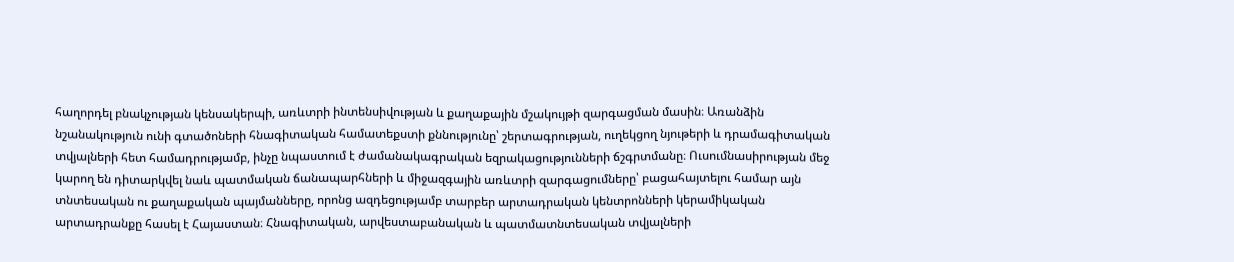հաղորդել բնակչության կենսակերպի, առևտրի ինտենսիվության և քաղաքային մշակույթի զարգացման մասին։ Առանձին նշանակություն ունի գտածոների հնագիտական համատեքստի քննությունը՝ շերտագրության, ուղեկցող նյութերի և դրամագիտական տվյալների հետ համադրությամբ, ինչը նպաստում է ժամանակագրական եզրակացությունների ճշգրտմանը։ Ուսումնասիրության մեջ կարող են դիտարկվել նաև պատմական ճանապարհների և միջազգային առևտրի զարգացումները՝ բացահայտելու համար այն տնտեսական ու քաղաքական պայմանները, որոնց ազդեցությամբ տարբեր արտադրական կենտրոնների կերամիկական արտադրանքը հասել է Հայաստան։ Հնագիտական, արվեստաբանական և պատմատնտեսական տվյալների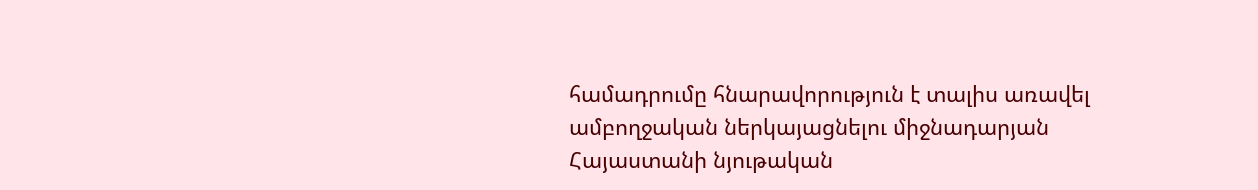համադրումը հնարավորություն է տալիս առավել ամբողջական ներկայացնելու միջնադարյան Հայաստանի նյութական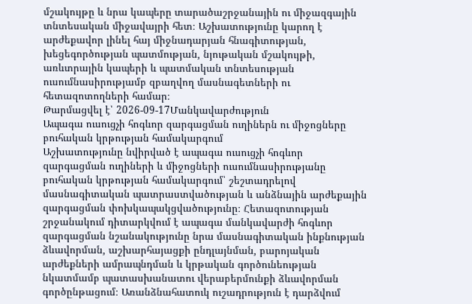մշակույթը և նրա կապերը տարածաշրջանային ու միջազգային տնտեսական միջավայրի հետ։ Աշխատությունը կարող է արժեքավոր լինել հայ միջնադարյան հնագիտության, խեցեգործության պատմության, նյութական մշակույթի, առևտրային կապերի և պատմական տնտեսության ուսումնասիրությամբ զբաղվող մասնագետների ու հետազոտողների համար։
Թարմացվել է՝ 2026-09-17Մանկավարժություն
Ապագա ուսուցչի հոգևոր զարգացման ուղիներն ու միջոցները բուհական կրթության համակարգում
Աշխատությունը նվիրված է ապագա ուսուցչի հոգևոր զարգացման ուղիների և միջոցների ուսումնասիրությանը բուհական կրթության համակարգում՝ շեշտադրելով մասնագիտական պատրաստվածության և անձնային արժեքային զարգացման փոխկապակցվածությունը։ Հետազոտության շրջանակում դիտարկվում է ապագա մանկավարժի հոգևոր զարգացման նշանակությունը նրա մասնագիտական ինքնության ձևավորման, աշխարհայացքի ընդլայնման, բարոյական արժեքների ամրապնդման և կրթական գործունեության նկատմամբ պատասխանատու վերաբերմունքի ձևավորման գործընթացում։ Առանձնահատուկ ուշադրություն է դարձվում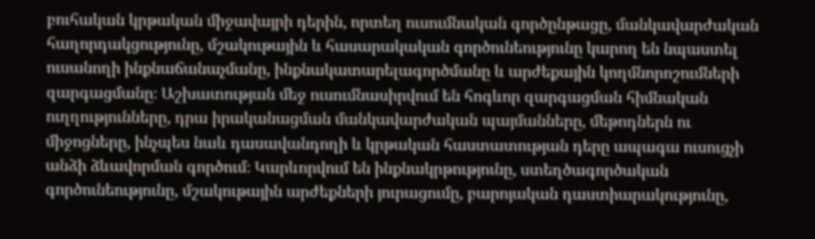բուհական կրթական միջավայրի դերին, որտեղ ուսումնական գործընթացը, մանկավարժական հաղորդակցությունը, մշակութային և հասարակական գործունեությունը կարող են նպաստել ուսանողի ինքնաճանաչմանը, ինքնակատարելագործմանը և արժեքային կողմնորոշումների զարգացմանը։ Աշխատության մեջ ուսումնասիրվում են հոգևոր զարգացման հիմնական ուղղությունները, դրա իրականացման մանկավարժական պայմանները, մեթոդներն ու միջոցները, ինչպես նաև դասավանդողի և կրթական հաստատության դերը ապագա ուսուցչի անձի ձևավորման գործում։ Կարևորվում են ինքնակրթությունը, ստեղծագործական գործունեությունը, մշակութային արժեքների յուրացումը, բարոյական դաստիարակությունը,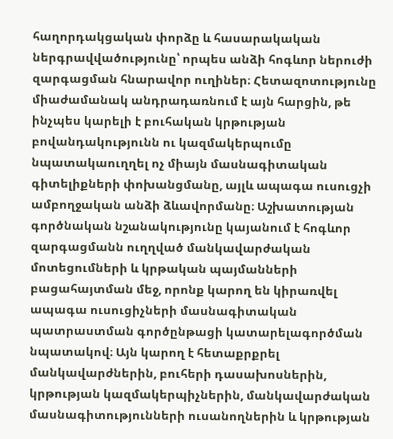հաղորդակցական փորձը և հասարակական ներգրավվածությունը՝ որպես անձի հոգևոր ներուժի զարգացման հնարավոր ուղիներ։ Հետազոտությունը միաժամանակ անդրադառնում է այն հարցին, թե ինչպես կարելի է բուհական կրթության բովանդակությունն ու կազմակերպումը նպատակաուղղել ոչ միայն մասնագիտական գիտելիքների փոխանցմանը, այլև ապագա ուսուցչի ամբողջական անձի ձևավորմանը։ Աշխատության գործնական նշանակությունը կայանում է հոգևոր զարգացմանն ուղղված մանկավարժական մոտեցումների և կրթական պայմանների բացահայտման մեջ, որոնք կարող են կիրառվել ապագա ուսուցիչների մասնագիտական պատրաստման գործընթացի կատարելագործման նպատակով։ Այն կարող է հետաքրքրել մանկավարժներին, բուհերի դասախոսներին, կրթության կազմակերպիչներին, մանկավարժական մասնագիտությունների ուսանողներին և կրթության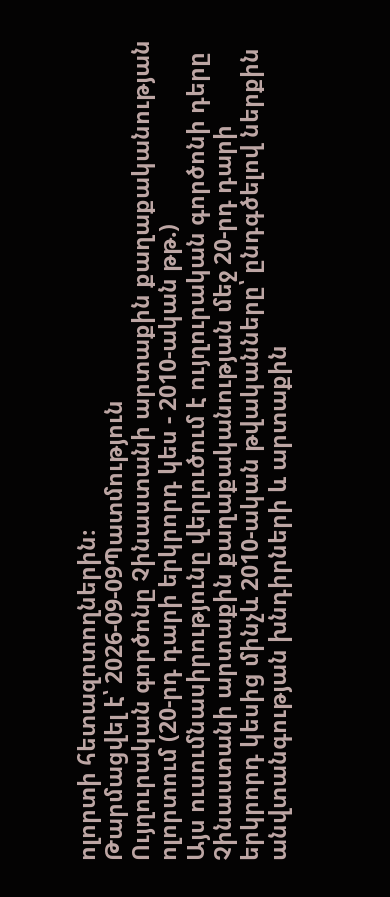ոլորտի հետազոտողներին։
Թարմացվել է՝ 2026-09-09Պատմություն
Ույղուրական գործոնը Չինաստանի արտաքին քաղաքականության ոլորտում (20-րդ դարի երկրորդ կես - 2010-ական թթ.)
Այս ուսումնասիրությունը վերլուծում է ույղուրական գործոնի դերը Չինաստանի արտաքին քաղաքականության մեջ 20-րդ դարի երկրորդ կեսից մինչև 2010-ական թվականները՝ ընդգծելով ներքին անվտանգության խնդիրների և արտաքին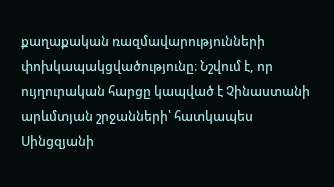քաղաքական ռազմավարությունների փոխկապակցվածությունը։ Նշվում է, որ ույղուրական հարցը կապված է Չինաստանի արևմտյան շրջանների՝ հատկապես Սինցզյանի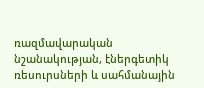ռազմավարական նշանակության, էներգետիկ ռեսուրսների և սահմանային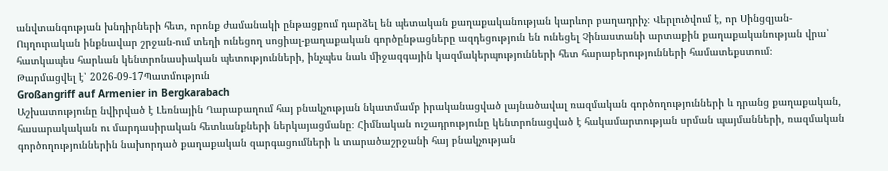անվտանգության խնդիրների հետ, որոնք ժամանակի ընթացքում դարձել են պետական քաղաքականության կարևոր բաղադրիչ։ Վերլուծվում է, որ Սինցզյան-Ույղուրական ինքնավար շրջան-ում տեղի ունեցող սոցիալ-քաղաքական գործընթացները ազդեցություն են ունեցել Չինաստանի արտաքին քաղաքականության վրա՝ հատկապես հարևան կենտրոնասիական պետությունների, ինչպես նաև միջազգային կազմակերպությունների հետ հարաբերությունների համատեքստում։
Թարմացվել է՝ 2026-09-17Պատմություն
Großangriff auf Armenier in Bergkarabach
Աշխատությունը նվիրված է Լեռնային Ղարաբաղում հայ բնակչության նկատմամբ իրականացված լայնածավալ ռազմական գործողությունների և դրանց քաղաքական, հասարակական ու մարդասիրական հետևանքների ներկայացմանը։ Հիմնական ուշադրությունը կենտրոնացված է հակամարտության սրման պայմանների, ռազմական գործողություններին նախորդած քաղաքական զարգացումների և տարածաշրջանի հայ բնակչության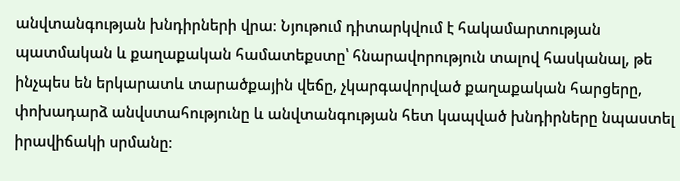անվտանգության խնդիրների վրա։ Նյութում դիտարկվում է հակամարտության պատմական և քաղաքական համատեքստը՝ հնարավորություն տալով հասկանալ, թե ինչպես են երկարատև տարածքային վեճը, չկարգավորված քաղաքական հարցերը, փոխադարձ անվստահությունը և անվտանգության հետ կապված խնդիրները նպաստել իրավիճակի սրմանը։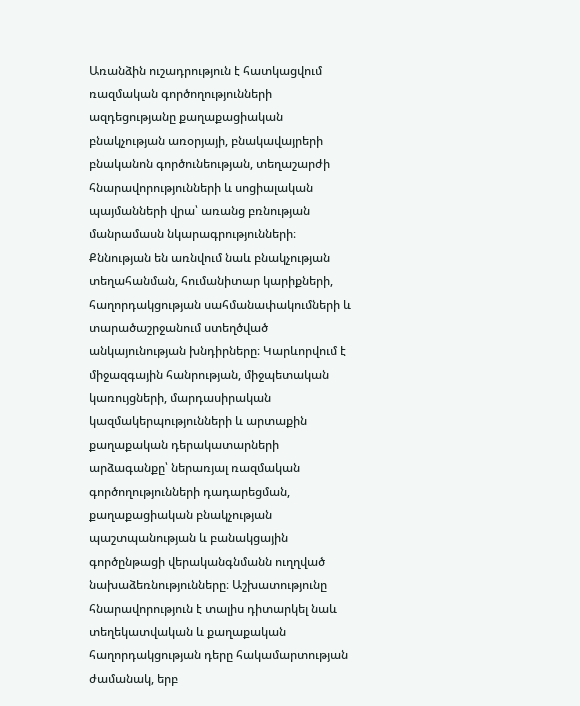Առանձին ուշադրություն է հատկացվում ռազմական գործողությունների ազդեցությանը քաղաքացիական բնակչության առօրյայի, բնակավայրերի բնականոն գործունեության, տեղաշարժի հնարավորությունների և սոցիալական պայմանների վրա՝ առանց բռնության մանրամասն նկարագրությունների։ Քննության են առնվում նաև բնակչության տեղահանման, հումանիտար կարիքների, հաղորդակցության սահմանափակումների և տարածաշրջանում ստեղծված անկայունության խնդիրները։ Կարևորվում է միջազգային հանրության, միջպետական կառույցների, մարդասիրական կազմակերպությունների և արտաքին քաղաքական դերակատարների արձագանքը՝ ներառյալ ռազմական գործողությունների դադարեցման, քաղաքացիական բնակչության պաշտպանության և բանակցային գործընթացի վերականգնմանն ուղղված նախաձեռնությունները։ Աշխատությունը հնարավորություն է տալիս դիտարկել նաև տեղեկատվական և քաղաքական հաղորդակցության դերը հակամարտության ժամանակ, երբ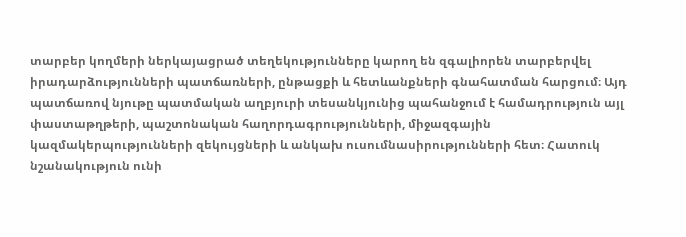տարբեր կողմերի ներկայացրած տեղեկությունները կարող են զգալիորեն տարբերվել իրադարձությունների պատճառների, ընթացքի և հետևանքների գնահատման հարցում։ Այդ պատճառով նյութը պատմական աղբյուրի տեսանկյունից պահանջում է համադրություն այլ փաստաթղթերի, պաշտոնական հաղորդագրությունների, միջազգային կազմակերպությունների զեկույցների և անկախ ուսումնասիրությունների հետ։ Հատուկ նշանակություն ունի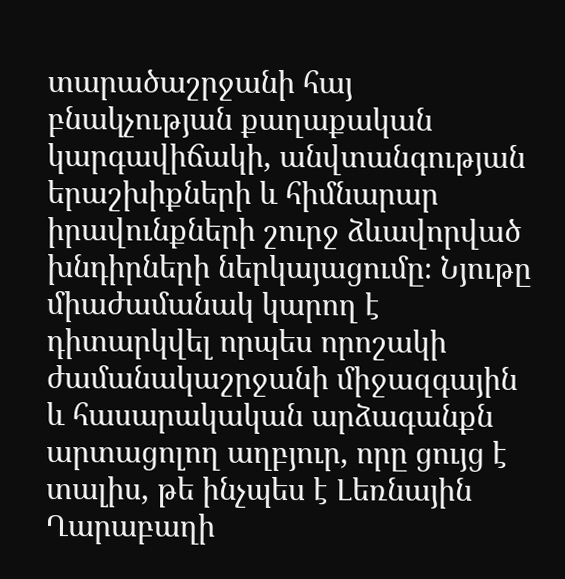տարածաշրջանի հայ բնակչության քաղաքական կարգավիճակի, անվտանգության երաշխիքների և հիմնարար իրավունքների շուրջ ձևավորված խնդիրների ներկայացումը։ Նյութը միաժամանակ կարող է դիտարկվել որպես որոշակի ժամանակաշրջանի միջազգային և հասարակական արձագանքն արտացոլող աղբյուր, որը ցույց է տալիս, թե ինչպես է Լեռնային Ղարաբաղի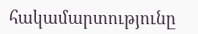հակամարտությունը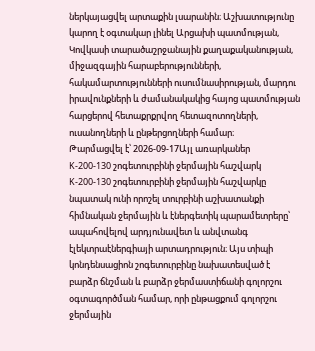ներկայացվել արտաքին լսարանին։ Աշխատությունը կարող է օգտակար լինել Արցախի պատմության, Կովկասի տարածաշրջանային քաղաքականության, միջազգային հարաբերությունների, հակամարտությունների ուսումնասիրության, մարդու իրավունքների և ժամանակակից հայոց պատմության հարցերով հետաքրքրվող հետազոտողների, ուսանողների և ընթերցողների համար։
Թարմացվել է՝ 2026-09-17Այլ առարկաներ
K-200-130 շոգետուրբինի ջերմային հաշվարկ
K-200-130 շոգետուրբինի ջերմային հաշվարկը նպատակ ունի որոշել տուրբինի աշխատանքի հիմնական ջերմային և էներգետիկ պարամետրերը՝ ապահովելով արդյունավետ և անվտանգ էլեկտրաէներգիայի արտադրություն։ Այս տիպի կոնդենսացիոն շոգետուրբինը նախատեսված է բարձր ճնշման և բարձր ջերմաստիճանի գոլորշու օգտագործման համար, որի ընթացքում գոլորշու ջերմային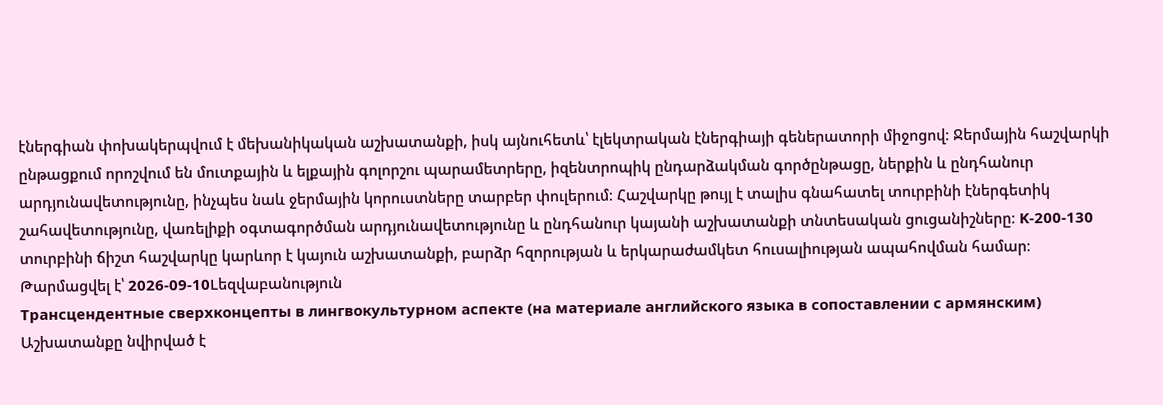էներգիան փոխակերպվում է մեխանիկական աշխատանքի, իսկ այնուհետև՝ էլեկտրական էներգիայի գեներատորի միջոցով։ Ջերմային հաշվարկի ընթացքում որոշվում են մուտքային և ելքային գոլորշու պարամետրերը, իզենտրոպիկ ընդարձակման գործընթացը, ներքին և ընդհանուր արդյունավետությունը, ինչպես նաև ջերմային կորուստները տարբեր փուլերում։ Հաշվարկը թույլ է տալիս գնահատել տուրբինի էներգետիկ շահավետությունը, վառելիքի օգտագործման արդյունավետությունը և ընդհանուր կայանի աշխատանքի տնտեսական ցուցանիշները։ K-200-130 տուրբինի ճիշտ հաշվարկը կարևոր է կայուն աշխատանքի, բարձր հզորության և երկարաժամկետ հուսալիության ապահովման համար։
Թարմացվել է՝ 2026-09-10Lեզվաբանություն
Трансцендентные сверхконцепты в лингвокультурном аспекте (на материале английского языка в сопоставлении с армянским)
Աշխատանքը նվիրված է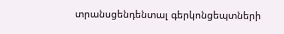տրանսցենդենտալ գերկոնցեպտների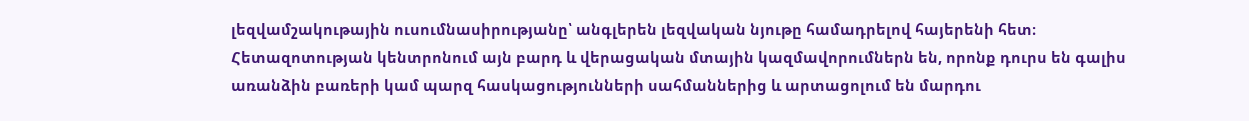լեզվամշակութային ուսումնասիրությանը՝ անգլերեն լեզվական նյութը համադրելով հայերենի հետ։ Հետազոտության կենտրոնում այն բարդ և վերացական մտային կազմավորումներն են, որոնք դուրս են գալիս առանձին բառերի կամ պարզ հասկացությունների սահմաններից և արտացոլում են մարդու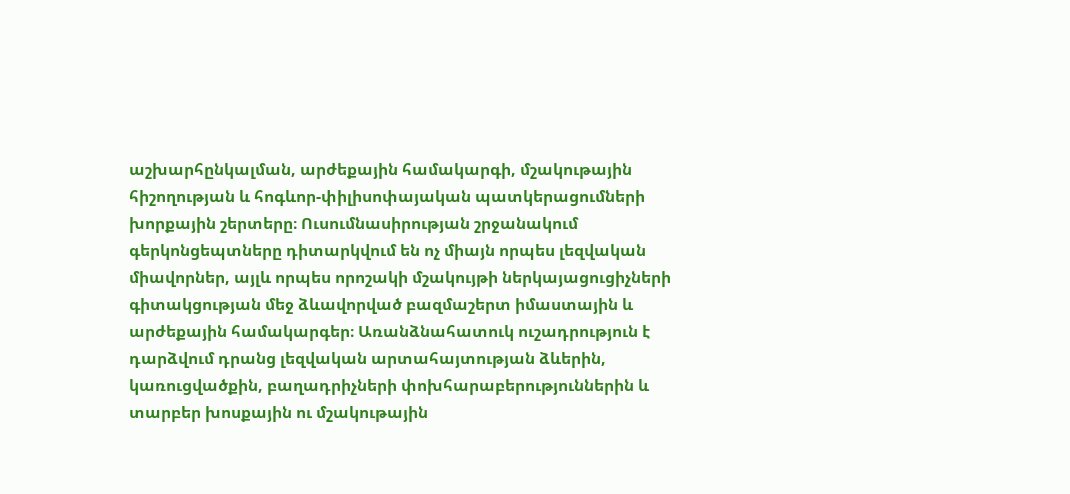աշխարհընկալման, արժեքային համակարգի, մշակութային հիշողության և հոգևոր-փիլիսոփայական պատկերացումների խորքային շերտերը։ Ուսումնասիրության շրջանակում գերկոնցեպտները դիտարկվում են ոչ միայն որպես լեզվական միավորներ, այլև որպես որոշակի մշակույթի ներկայացուցիչների գիտակցության մեջ ձևավորված բազմաշերտ իմաստային և արժեքային համակարգեր։ Առանձնահատուկ ուշադրություն է դարձվում դրանց լեզվական արտահայտության ձևերին, կառուցվածքին, բաղադրիչների փոխհարաբերություններին և տարբեր խոսքային ու մշակութային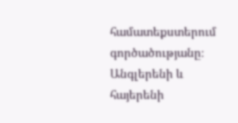համատեքստերում գործածությանը։ Անգլերենի և հայերենի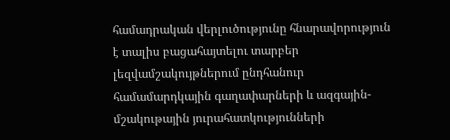համադրական վերլուծությունը հնարավորություն է տալիս բացահայտելու տարբեր լեզվամշակույթներում ընդհանուր համամարդկային գաղափարների և ազգային-մշակութային յուրահատկությունների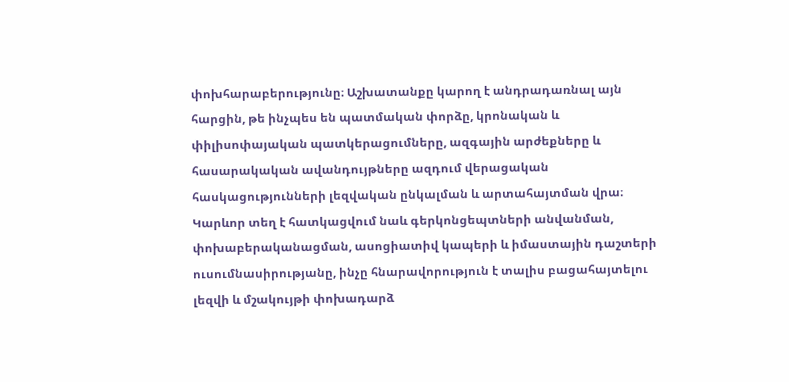փոխհարաբերությունը։ Աշխատանքը կարող է անդրադառնալ այն հարցին, թե ինչպես են պատմական փորձը, կրոնական և փիլիսոփայական պատկերացումները, ազգային արժեքները և հասարակական ավանդույթները ազդում վերացական հասկացությունների լեզվական ընկալման և արտահայտման վրա։ Կարևոր տեղ է հատկացվում նաև գերկոնցեպտների անվանման, փոխաբերականացման, ասոցիատիվ կապերի և իմաստային դաշտերի ուսումնասիրությանը, ինչը հնարավորություն է տալիս բացահայտելու լեզվի և մշակույթի փոխադարձ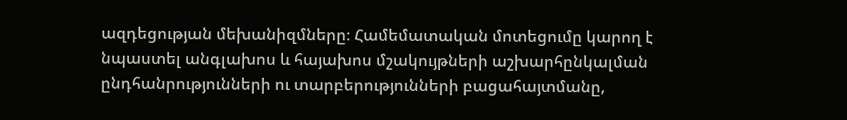ազդեցության մեխանիզմները։ Համեմատական մոտեցումը կարող է նպաստել անգլախոս և հայախոս մշակույթների աշխարհընկալման ընդհանրությունների ու տարբերությունների բացահայտմանը,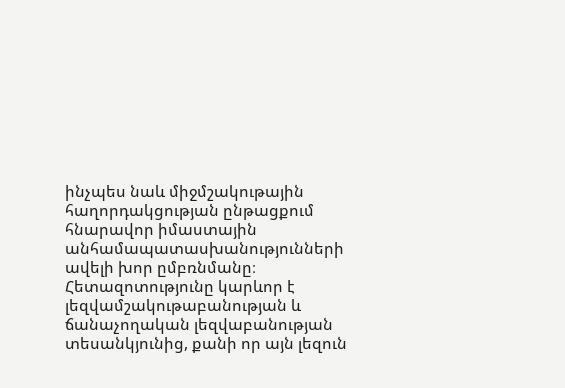ինչպես նաև միջմշակութային հաղորդակցության ընթացքում հնարավոր իմաստային անհամապատասխանությունների ավելի խոր ըմբռնմանը։ Հետազոտությունը կարևոր է լեզվամշակութաբանության և ճանաչողական լեզվաբանության տեսանկյունից, քանի որ այն լեզուն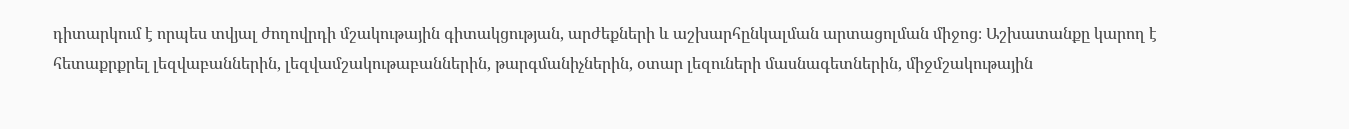դիտարկում է որպես տվյալ ժողովրդի մշակութային գիտակցության, արժեքների և աշխարհընկալման արտացոլման միջոց։ Աշխատանքը կարող է հետաքրքրել լեզվաբաններին, լեզվամշակութաբաններին, թարգմանիչներին, օտար լեզուների մասնագետներին, միջմշակութային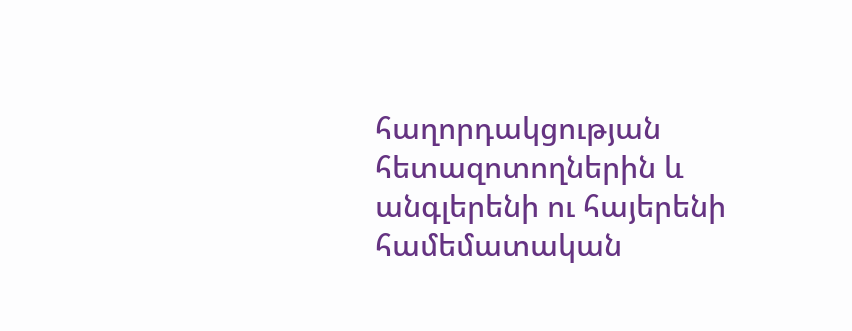հաղորդակցության հետազոտողներին և անգլերենի ու հայերենի համեմատական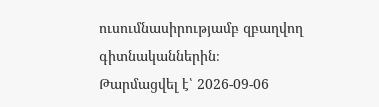ուսումնասիրությամբ զբաղվող գիտնականներին։
Թարմացվել է՝ 2026-09-06